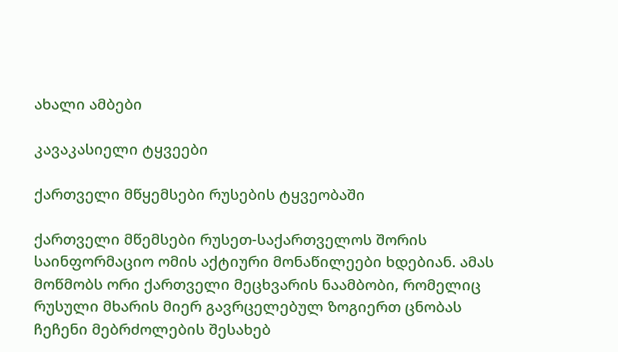ახალი ამბები

კავაკასიელი ტყვეები

ქართველი მწყემსები რუსების ტყვეობაში

ქართველი მწემსები რუსეთ-საქართველოს შორის საინფორმაციო ომის აქტიური მონაწილეები ხდებიან. ამას მოწმობს ორი ქართველი მეცხვარის ნაამბობი, რომელიც რუსული მხარის მიერ გავრცელებულ ზოგიერთ ცნობას ჩეჩენი მებრძოლების შესახებ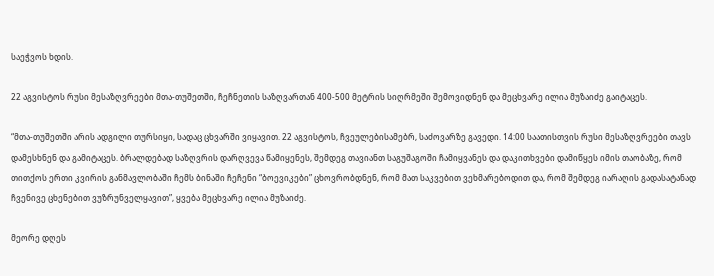საეჭვოს ხდის.

22 აგვისტოს რუსი მესაზღვრეები მთა-თუშეთში, ჩეჩნეთის საზღვართან 400-500 მეტრის სიღრმეში შემოვიდნენ და მეცხვარე ილია მუზაიძე გაიტაცეს.

“მთა-თუშეთში არის ადგილი თურსიყი, სადაც ცხვარში ვიყავით. 22 აგვისტოს, ჩვეულებისამებრ, საძოვარზე გავედი. 14:00 საათისთვის რუსი მესაზღვრეები თავს დამესხნენ და გამიტაცეს. ბრალდებად საზღვრის დარღვევა წამიყენეს, შემდეგ თავიანთ საგუშაგოში ჩამიყვანეს და დაკითხვები დამიწყეს იმის თაობაზე, რომ თითქოს ერთი კვირის განმავლობაში ჩემს ბინაში ჩეჩენი “ბოევიკები” ცხოვრობდნენ, რომ მათ საკვებით ვეხმარებოდით და, რომ შემდეგ იარაღის გადასატანად ჩვენივე ცხენებით ვუზრუნველყავით”, ყვება მეცხვარე ილია მუზაიძე.

მეორე დღეს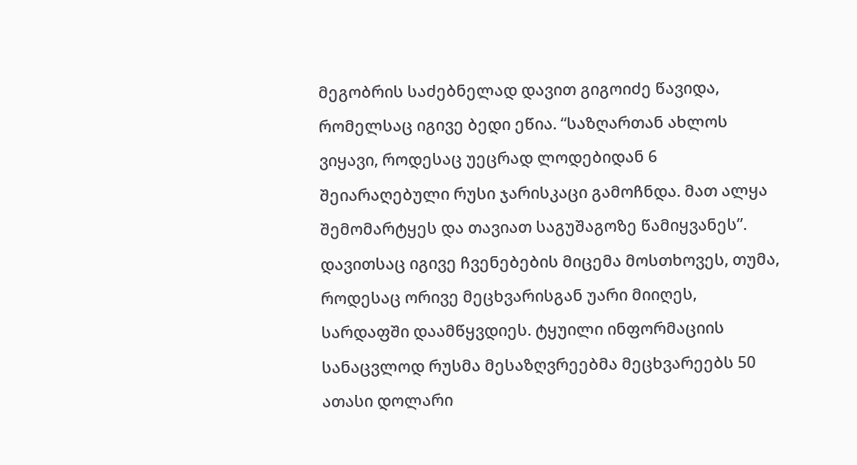მეგობრის საძებნელად დავით გიგოიძე წავიდა, რომელსაც იგივე ბედი ეწია. “საზღართან ახლოს ვიყავი, როდესაც უეცრად ლოდებიდან 6 შეიარაღებული რუსი ჯარისკაცი გამოჩნდა. მათ ალყა შემომარტყეს და თავიათ საგუშაგოზე წამიყვანეს”. დავითსაც იგივე ჩვენებების მიცემა მოსთხოვეს, თუმა, როდესაც ორივე მეცხვარისგან უარი მიიღეს, სარდაფში დაამწყვდიეს. ტყუილი ინფორმაციის სანაცვლოდ რუსმა მესაზღვრეებმა მეცხვარეებს 50 ათასი დოლარი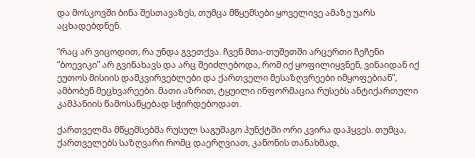და მოსკოვში ბინა შესთავაზეს, თუმცა მწყემსები ყოველივე ამაზე უარს აცხადებდნენ.

“რაც არ ვიცოდით, რა უნდა გვეთქვა. ჩვენ მთა-თუშეთში არცერთი ჩეჩენი “ბოევიკი” არ გვინახავს და არც შეიძლებოდა, რომ იქ ყოფილიყვნენ, ვინაიდან იქ ეუთოს მისიის დამკვირვებლები და ქართველი მესაზღვრეები იმყოფებიან”, ამბობენ მეცხვარეები. მათი აზრით, ტყუილი ინფორმაცია რუსებს ანტიქართული კამპანიის წამოსაწყებად სჭირდებოდათ.

ქართველმა მწყემსებმა რუსულ საგუშაგო პუნქტში ორი კვირა დაჰყვეს. თუმცა, ქართველებს საზღვარი რომც დაერღვიათ, კანონის თანახმად,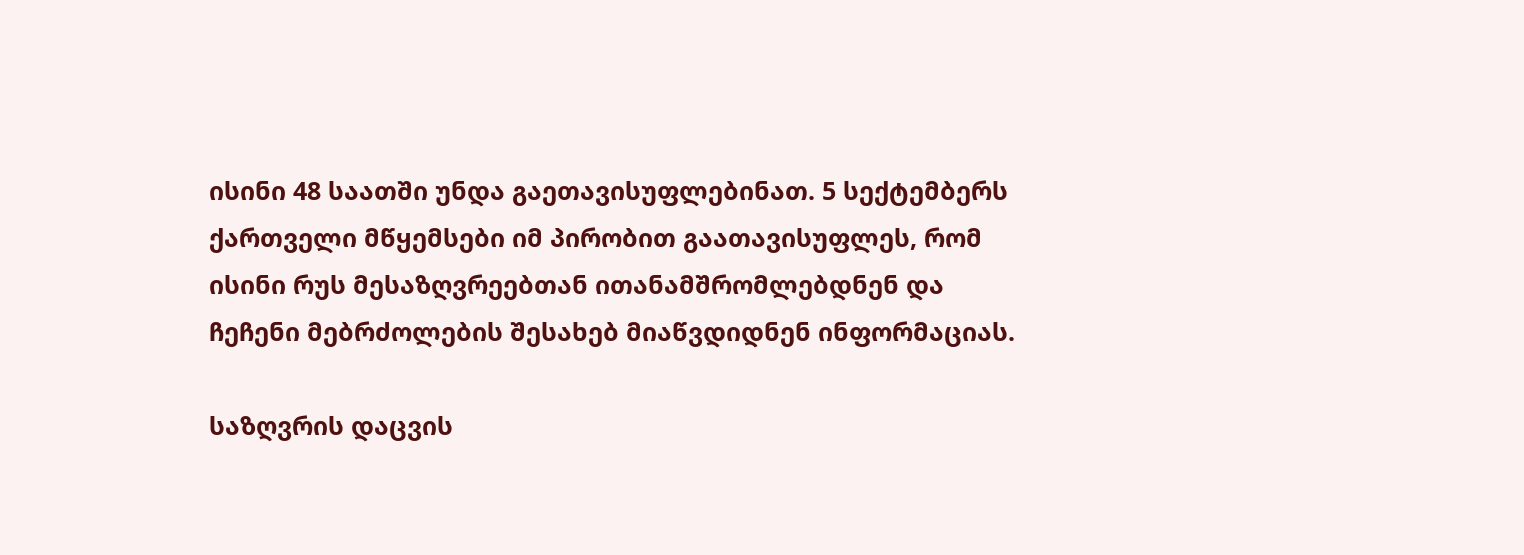ისინი 48 საათში უნდა გაეთავისუფლებინათ. 5 სექტემბერს ქართველი მწყემსები იმ პირობით გაათავისუფლეს, რომ ისინი რუს მესაზღვრეებთან ითანამშრომლებდნენ და ჩეჩენი მებრძოლების შესახებ მიაწვდიდნენ ინფორმაციას.

საზღვრის დაცვის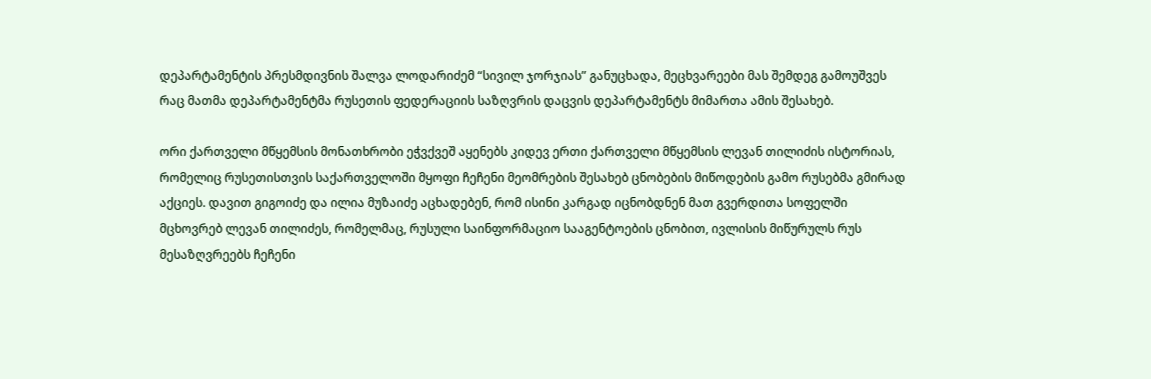დეპარტამენტის პრესმდივნის შალვა ლოდარიძემ “სივილ ჯორჯიას” განუცხადა, მეცხვარეები მას შემდეგ გამოუშვეს რაც მათმა დეპარტამენტმა რუსეთის ფედერაციის საზღვრის დაცვის დეპარტამენტს მიმართა ამის შესახებ.

ორი ქართველი მწყემსის მონათხრობი ეჭვქვეშ აყენებს კიდევ ერთი ქართველი მწყემსის ლევან თილიძის ისტორიას, რომელიც რუსეთისთვის საქართველოში მყოფი ჩეჩენი მეომრების შესახებ ცნობების მიწოდების გამო რუსებმა გმირად აქციეს. დავით გიგოიძე და ილია მუზაიძე აცხადებენ, რომ ისინი კარგად იცნობდნენ მათ გვერდითა სოფელში მცხოვრებ ლევან თილიძეს, რომელმაც, რუსული საინფორმაციო სააგენტოების ცნობით, ივლისის მიწურულს რუს მესაზღვრეებს ჩეჩენი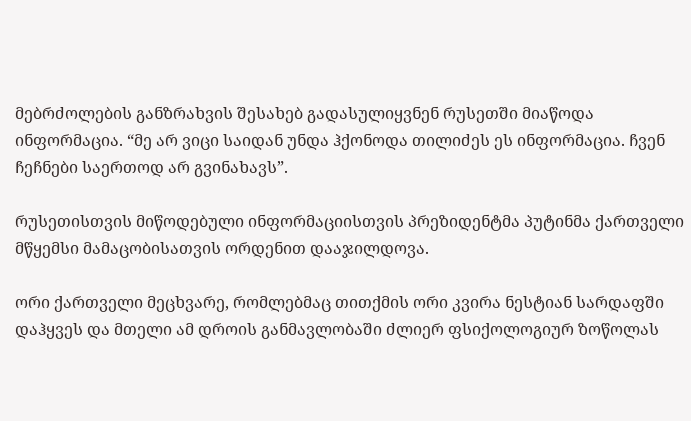მებრძოლების განზრახვის შესახებ გადასულიყვნენ რუსეთში მიაწოდა ინფორმაცია. “მე არ ვიცი საიდან უნდა ჰქონოდა თილიძეს ეს ინფორმაცია. ჩვენ ჩეჩნები საერთოდ არ გვინახავს”.

რუსეთისთვის მიწოდებული ინფორმაციისთვის პრეზიდენტმა პუტინმა ქართველი მწყემსი მამაცობისათვის ორდენით დააჯილდოვა.

ორი ქართველი მეცხვარე, რომლებმაც თითქმის ორი კვირა ნესტიან სარდაფში დაჰყვეს და მთელი ამ დროის განმავლობაში ძლიერ ფსიქოლოგიურ ზოწოლას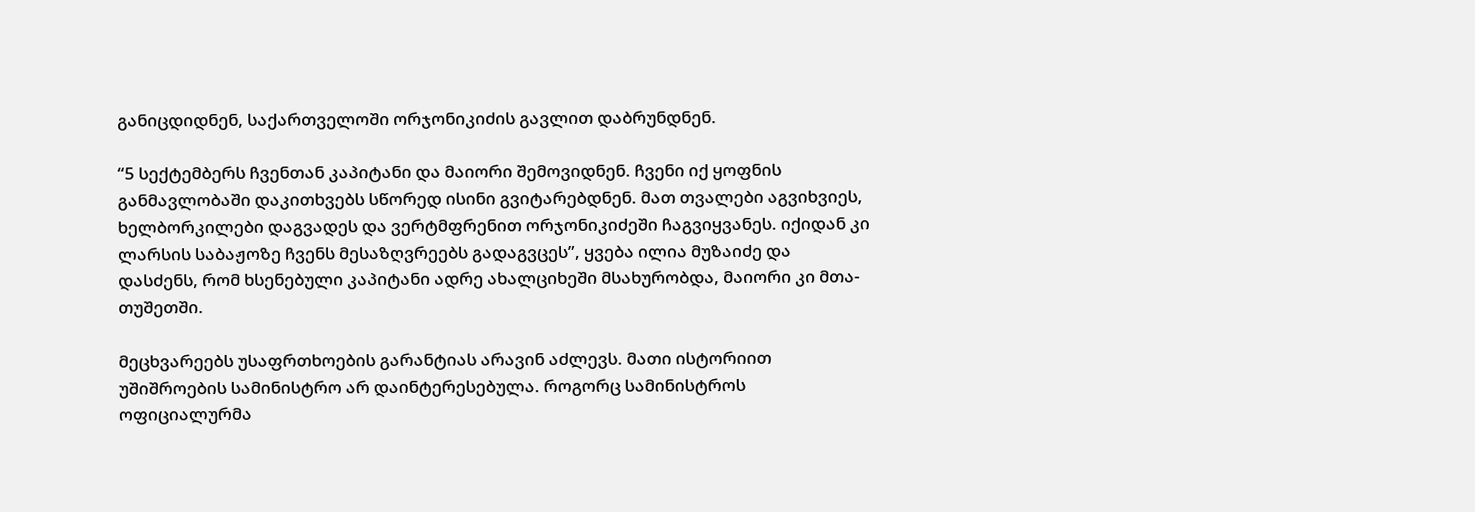განიცდიდნენ, საქართველოში ორჯონიკიძის გავლით დაბრუნდნენ.

“5 სექტემბერს ჩვენთან კაპიტანი და მაიორი შემოვიდნენ. ჩვენი იქ ყოფნის განმავლობაში დაკითხვებს სწორედ ისინი გვიტარებდნენ. მათ თვალები აგვიხვიეს, ხელბორკილები დაგვადეს და ვერტმფრენით ორჯონიკიძეში ჩაგვიყვანეს. იქიდან კი ლარსის საბაჟოზე ჩვენს მესაზღვრეებს გადაგვცეს”, ყვება ილია მუზაიძე და დასძენს, რომ ხსენებული კაპიტანი ადრე ახალციხეში მსახურობდა, მაიორი კი მთა-თუშეთში.

მეცხვარეებს უსაფრთხოების გარანტიას არავინ აძლევს. მათი ისტორიით უშიშროების სამინისტრო არ დაინტერესებულა. როგორც სამინისტროს ოფიციალურმა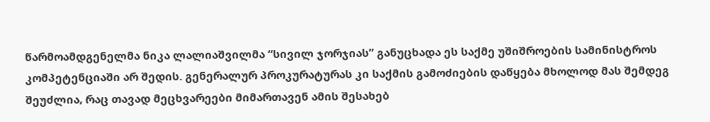წარმოამდგენელმა ნიკა ლალიაშვილმა “სივილ ჯორჯიას” განუცხადა ეს საქმე უშიშროების სამინისტროს კომპეტენციაში არ შედის. გენერალურ პროკურატურას კი საქმის გამოძიების დაწყება მხოლოდ მას შემდეგ შეუძლია, რაც თავად მეცხვარეები მიმართავენ ამის შესახებ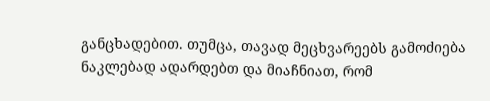განცხადებით. თუმცა, თავად მეცხვარეებს გამოძიება ნაკლებად ადარდებთ და მიაჩნიათ, რომ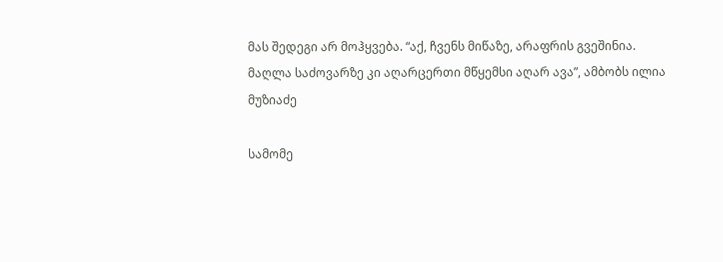მას შედეგი არ მოჰყვება. “აქ, ჩვენს მიწაზე, არაფრის გვეშინია. მაღლა საძოვარზე კი აღარცერთი მწყემსი აღარ ავა”, ამბობს ილია მუზიაძე

სამომე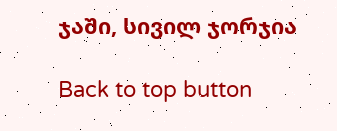ჯაში, სივილ ჯორჯია

Back to top button